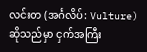လင်းတ (အင်္ဂလိပ်: Vulture) ဆိုသည်မှာ ငှက်အကြီး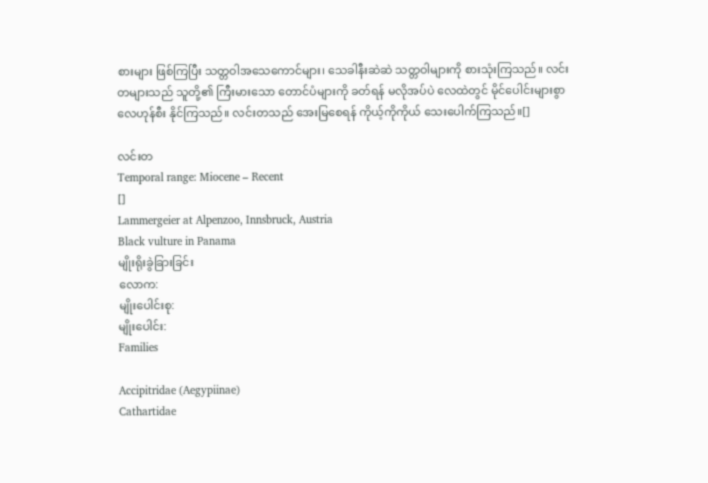စားများ ဖြစ်ကြပြီး သတ္တဝါအသေကောင်များ၊ သေခါနီးဆဲဆဲ သတ္တဝါများကို စားသုံးကြသည်။ လင်းတများသည် သူတို့၏ ကြီးမားသော တောင်ပံများကို ခတ်ရန် မလိုအပ်ပဲ လေထဲတွင် မိုင်ပေါင်းများစွာ လေဟုန်စီး နိုင်ကြသည်။ လင်းတသည် အေးမြစေရန် ကိုယ့်ကိုကိုယ် သေးပေါက်ကြသည်။[]

လင်းတ
Temporal range: Miocene – Recent
[]
Lammergeier at Alpenzoo, Innsbruck, Austria
Black vulture in Panama
မျိုးရိုးခွဲခြားခြင်း
လောက:
မျိုးပေါင်းစု:
မျိုးပေါင်း:
Families

Accipitridae (Aegypiinae)
Cathartidae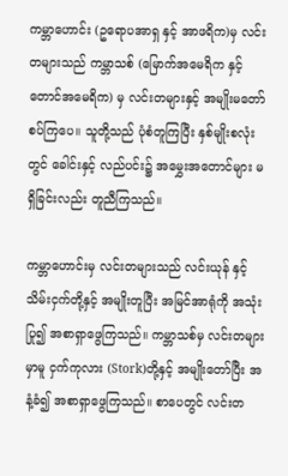ကမ္ဘာဟောင်း (ဥရောပအာရှ နှင့် အာဖရိက)မှ လင်းတများသည် ကမ္ဘာသစ် (မြောက်အမေရိက နှင့် တောင်အမေရိက) မှ လင်းတများနှင့် အမျိုးမတော်စပ်ကြပေ။ သူတို့သည် ပုံစံတူကြပြီး နှစ်မျိုးစလုံးတွင် ခေါင်းနှင့် လည်ပင်း၌ အမွှေးအတောင်များ မရှိခြင်းလည်း တူညီကြသည်။

ကမ္ဘာဟောင်းမှ လင်းတများသည် လင်းယုန် နှင့် သိမ်းငှက်တို့နှင့် အမျိုးတူပြီး အမြင်အာရုံကို အသုံးပြု၍ အစာရှာဖွေကြသည်။ ကမ္ဘာသစ်မှ လင်းတများမှာမူ ငှက်ကုလား (Stork)တို့နှင့် အမျိုးတော်ပြီး အနံ့ခံ၍ အစာရှာဖွေကြသည်။ စာပေတွင် လင်းတ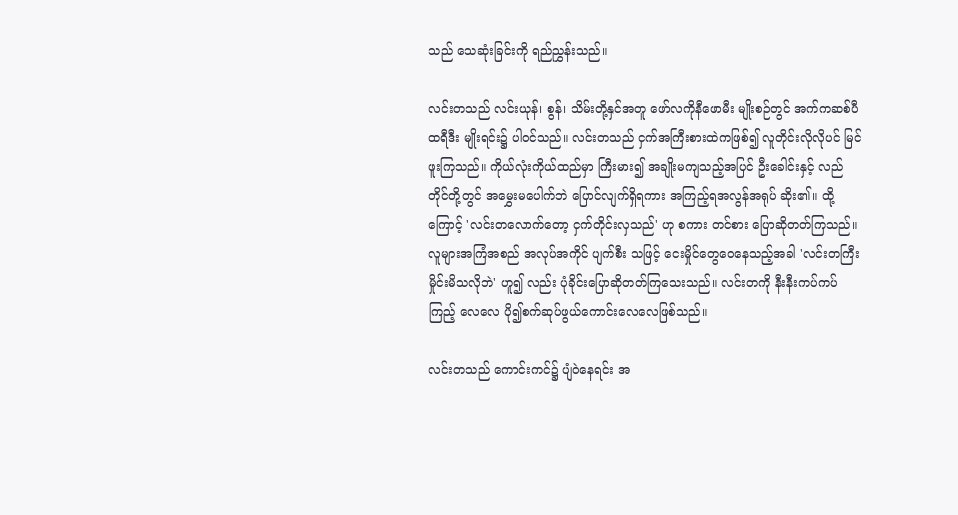သည် သေဆုံးခြင်းကို ရည်ညွှန်းသည်။

လင်းတသည် လင်းယုန်၊ စွန်၊ သိမ်းတို့နှင်အတူ ဖော်လကိုနီဖောမီး မျိုးစဉ်တွင် အက်ကဆစ်ပီထရီဒီး မျိုးရင်း၌ ပါဝင်သည်။ လင်းတသည် ငှက်အကြီးစားထဲကဖြစ်၍ လူတိုင်းလိုလိုပင် မြင်ဖူးကြသည်။ ကိုယ်လုံးကိုယ်ထည်မှာ ကြီးမား၍ အချိုးမကျသည့်အပြင် ဦးခေါင်းနှင့် လည် တိုင်တို့တွင် အမွှေးမပေါက်ဘဲ ပြောင်လျက်ရှိရကား အကြည့်ရအလွန်အရုပ် ဆိုး၏။ ထို့ကြောင့် 'လင်းတလောက်တော့ ငှက်တိုင်းလှသည်' ဟု စကား တင်စား ပြောဆိုတတ်ကြသည်။ လူများအကြံအစည် အလုပ်အကိုင် ပျက်စီး သဖြင့် ငေးမှိုင်တွေဝေနေသည့်အခါ 'လင်းတကြီး မှိုင်းမိသလိုဘဲ' ဟူ၍ လည်း ပုံခိုင်းပြောဆိုတတ်ကြသေးသည်။ လင်းတကို နီးနီးကပ်ကပ် ကြည့် လေလေ ပို၍စက်ဆုပ်ဖွယ်ကောင်းလေလေဖြစ်သည်။

လင်းတသည် ကောင်းကင်၌ ပျံဝဲနေရင်း အ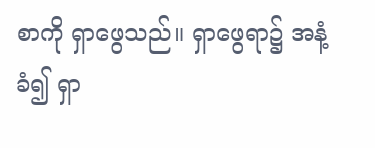စာကို ရှာဖွေသည်။ ရှာဖွေရာ၌ အနံ့ခံ၍ ရှာ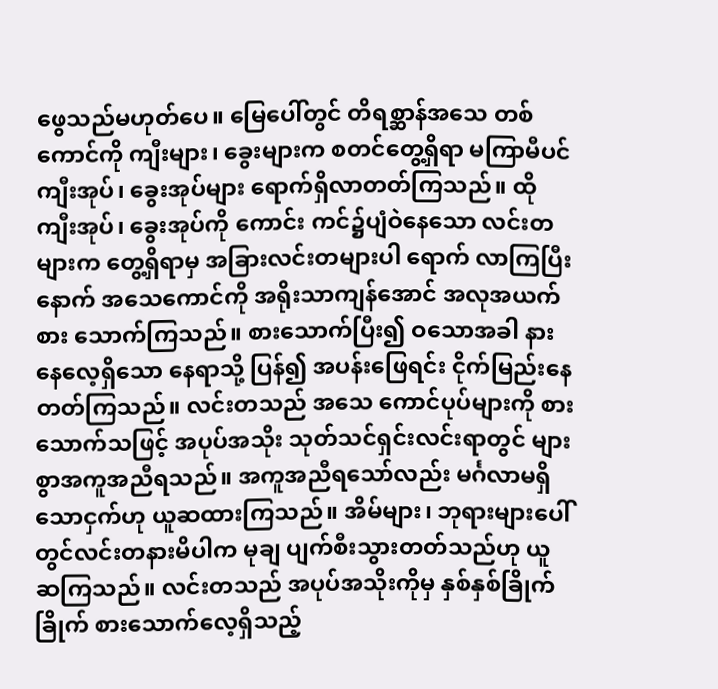ဖွေသည်မဟုတ်ပေ။ မြေပေါ်တွင် တိရစ္ဆာန်အသေ တစ်ကောင်ကို ကျီးများ၊ ခွေးများက စတင်တွေ့ရှိရာ မကြာမီပင် ကျီးအုပ်၊ ခွေးအုပ်များ ရောက်ရှိလာတတ်ကြသည်။ ထိုကျီးအုပ်၊ ခွေးအုပ်ကို ကောင်း ကင်၌ပျံဝဲနေသော လင်းတများက တွေ့ရှိရာမှ အခြားလင်းတများပါ ရောက် လာကြပြီးနောက် အသေကောင်ကို အရိုးသာကျန်အောင် အလုအယက် စား သောက်ကြသည်။ စားသောက်ပြီး၍ ဝသောအခါ နားနေလေ့ရှိသော နေရာသို့ ပြန်၍ အပန်းဖြေရင်း ငိုက်မြည်းနေတတ်ကြသည်။ လင်းတသည် အသေ ကောင်ပုပ်များကို စားသောက်သဖြင့် အပုပ်အသိုး သုတ်သင်ရှင်းလင်းရာတွင် များစွာအကူအညီရသည်။ အကူအညီရသော်လည်း မင်္ဂလာမရှိသောငှက်ဟု ယူဆထားကြသည်။ အိမ်များ၊ ဘုရားများပေါ်တွင်လင်းတနားမိပါက မုချ ပျက်စီးသွားတတ်သည်ဟု ယူဆကြသည်။ လင်းတသည် အပုပ်အသိုးကိုမှ နှစ်နှစ်ခြိုက်ခြိုက် စားသောက်လေ့ရှိသည့်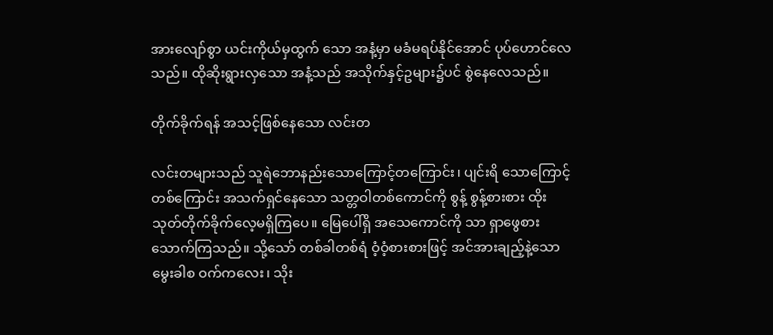အားလျော်စွာ ယင်းကိုယ်မှထွက် သော အနံ့မှာ မခံမရပ်နိုင်အောင် ပုပ်ဟောင်လေသည်။ ထိုဆိုးရွားလှသော အနံ့သည် အသိုက်နှင့်ဥများ၌ပင် စွဲနေလေသည်။

တိုက်ခိုက်ရန် အသင့်ဖြစ်နေသော လင်းတ

လင်းတများသည် သူရဲဘောနည်းသောကြောင့်တကြောင်း၊ ပျင်းရိ သောကြောင့်တစ်ကြောင်း အသက်ရှင်နေသော သတ္တဝါတစ်ကောင်ကို စွန့် စွန့်စားစား ထိုးသုတ်တိုက်ခိုက်လေ့မရှိကြပေ။ မြေပေါ်ရှိ အသေကောင်ကို သာ ရှာဖွေစားသောက်ကြသည်။ သို့သော် တစ်ခါတစ်ရံ ဝံ့ဝံ့စားစားဖြင့် အင်အားချည့်နဲ့သော မွေးခါစ ဝက်ကလေး၊ သိုး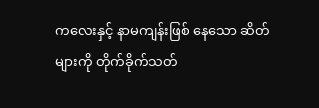ကလေးနှင့် နာမကျန်းဖြစ် နေသော ဆိတ်များကို တိုက်ခိုက်သတ်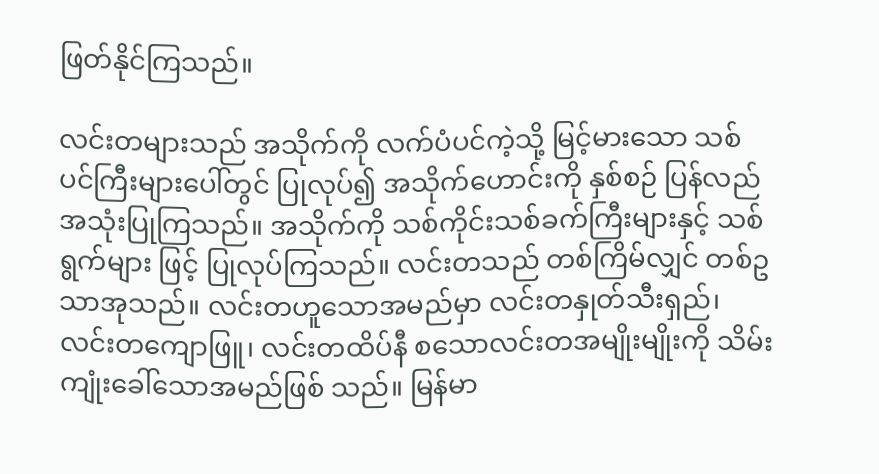ဖြတ်နိုင်ကြသည်။

လင်းတများသည် အသိုက်ကို လက်ပံပင်ကဲ့သို့ မြင့်မားသော သစ်ပင်ကြီးများပေါ်တွင် ပြုလုပ်၍ အသိုက်ဟောင်းကို နှစ်စဉ် ပြန်လည် အသုံးပြုကြသည်။ အသိုက်ကို သစ်ကိုင်းသစ်ခက်ကြီးများနှင့် သစ်ရွက်များ ဖြင့် ပြုလုပ်ကြသည်။ လင်းတသည် တစ်ကြိမ်လျှင် တစ်ဥသာအုသည်။ လင်းတဟူသောအမည်မှာ လင်းတနှုတ်သီးရှည်၊ လင်းတကျောဖြူ၊ လင်းတထိပ်နီ စသောလင်းတအမျိုးမျိုးကို သိမ်းကျုံးခေါ်သောအမည်ဖြစ် သည်။ မြန်မာ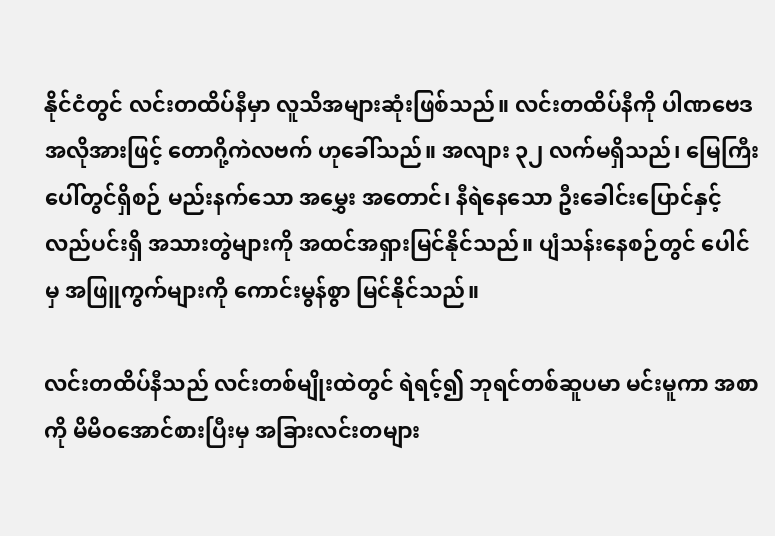နိုင်ငံတွင် လင်းတထိပ်နီမှာ လူသိအများဆုံးဖြစ်သည်။ လင်းတထိပ်နီကို ပါဏဗေဒအလိုအားဖြင့် တောဂို့ကဲလဗက် ဟုခေါ်သည်။ အလျား ၃၂ လက်မရှိသည်၊ မြေကြီးပေါ်တွင်ရှိစဉ် မည်းနက်သော အမွှေး အတောင်၊ နီရဲနေသော ဦးခေါင်းပြောင်နှင့် လည်ပင်းရှိ အသားတွဲများကို အထင်အရှားမြင်နိုင်သည်။ ပျံသန်းနေစဉ်တွင် ပေါင်မှ အဖြူကွက်များကို ကောင်းမွန်စွာ မြင်နိုင်သည်။

လင်းတထိပ်နီသည် လင်းတစ်မျိုးထဲတွင် ရဲရင့်၍ ဘုရင်တစ်ဆူပမာ မင်းမူကာ အစာကို မိမိဝအောင်စားပြီးမှ အခြားလင်းတများ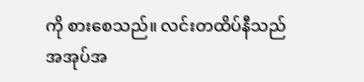ကို စားစေသည်။ လင်းတထိပ်နီသည် အအုပ်အ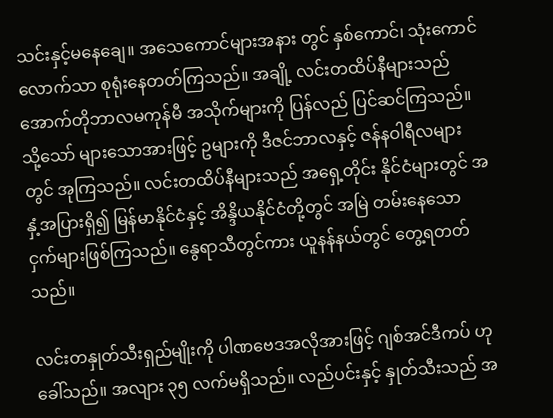သင်းနှင့်မနေချေ။ အသေကောင်များအနား တွင် နှစ်ကောင်၊ သုံးကောင်လောက်သာ စုရုံးနေတတ်ကြသည်။ အချို့ လင်းတထိပ်နီများသည် အောက်တိုဘာလမကုန်မီ အသိုက်များကို ပြန်လည် ပြင်ဆင်ကြသည်။ သို့သော် များသောအားဖြင့် ဥများကို ဒီဇင်ဘာလနှင့် ဇန်နဝါရီလများတွင် အုကြသည်။ လင်းတထိပ်နီများသည် အရှေ့တိုင်း နိုင်ငံများတွင် အနှံ့အပြားရှိ၍ မြန်မာနိုင်ငံနှင့် အိန္ဒိယနိုင်ငံတို့တွင် အမြဲ တမ်းနေသော ငှက်များဖြစ်ကြသည်။ နွေရာသီတွင်ကား ယူနန်နယ်တွင် တွေ့ရတတ်သည်။

လင်းတနှုတ်သီးရှည်မျိုးကို ပါဏဗေဒအလိုအားဖြင့် ဂျစ်အင်ဒီကပ် ဟုခေါ်သည်။ အလျား ၃၅ လက်မရှိသည်။ လည်ပင်းနှင့် နှုတ်သီးသည် အ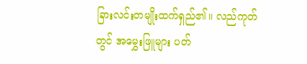ခြားလင်းတမျိုးထက်ရှည်၏။ လည်ကုတ်တွင် အမွှေးဖြူများ ပတ်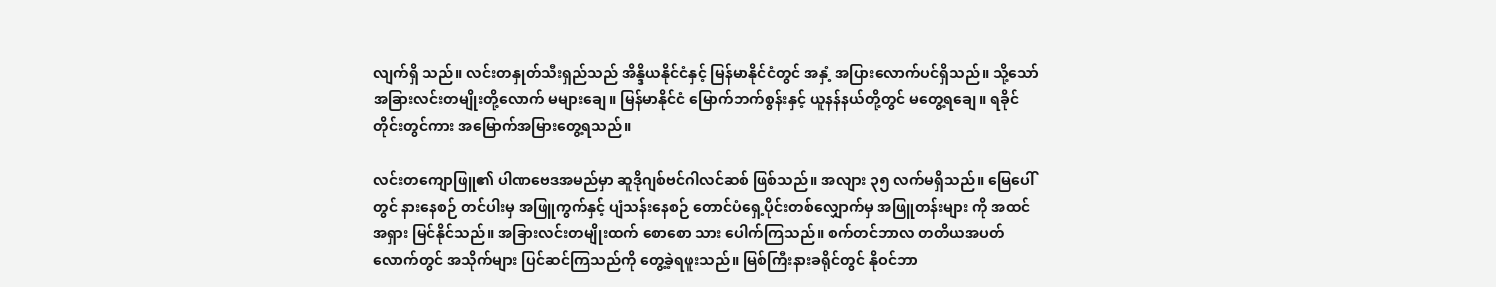လျက်ရှိ သည်။ လင်းတနှုတ်သီးရှည်သည် အိန္ဒိယနိုင်ငံနှင့် မြန်မာနိုင်ငံတွင် အနှံ့ အပြားလောက်ပင်ရှိသည်။ သို့သော် အခြားလင်းတမျိုးတို့လောက် မများချေ။ မြန်မာနိုင်ငံ မြောက်ဘက်စွန်းနှင့် ယူနန်နယ်တို့တွင် မတွေ့ရချေ။ ရခိုင် တိုင်းတွင်ကား အမြောက်အမြားတွေ့ရသည်။

လင်းတကျောဖြူ၏ ပါဏဗေဒအမည်မှာ ဆူဒိုဂျစ်ဗင်ဂါလင်ဆစ် ဖြစ်သည်။ အလျား ၃၅ လက်မရှိသည်။ မြေပေါ်တွင် နားနေစဉ် တင်ပါးမှ အဖြူကွက်နှင့် ပျံသန်းနေစဉ် တောင်ပံရှေ့ပိုင်းတစ်လျှောက်မှ အဖြူတန်းများ ကို အထင်အရှား မြင်နိုင်သည်။ အခြားလင်းတမျိုးထက် စောစော သား ပေါက်ကြသည်။ စက်တင်ဘာလ တတိယအပတ်လောက်တွင် အသိုက်များ ပြင်ဆင်ကြသည်ကို တွေ့ခဲ့ရဖူးသည်။ မြစ်ကြီးနားခရိုင်တွင် နိုဝင်ဘာ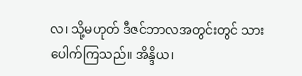လ၊ သို့မဟုတ် ဒီဇင်ဘာလအတွင်းတွင် သားပေါက်ကြသည်။ အိန္ဒိယ၊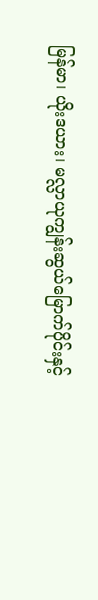မြန်မာ၊ ယိုးဒယား၊ မလ္လာယုကျွန်းဆွယ်မြောက်ပိုင်းနှင့်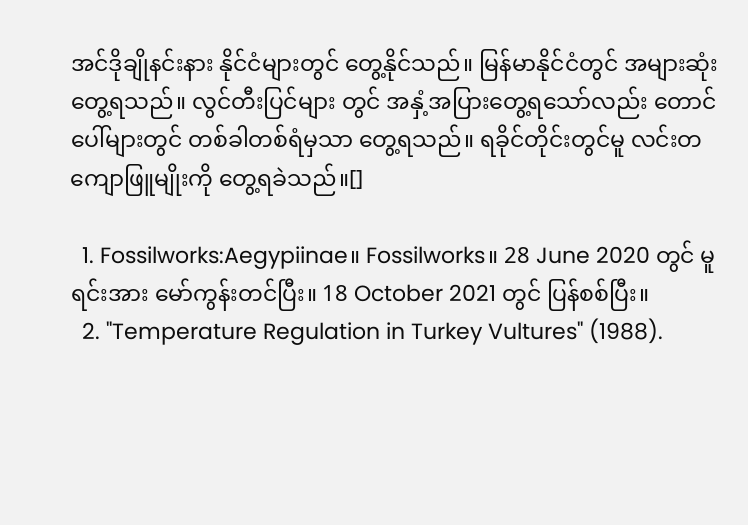အင်ဒိုချိုနင်းနား နိုင်ငံများတွင် တွေ့နိုင်သည်။ မြန်မာနိုင်ငံတွင် အများဆုံးတွေ့ရသည်။ လွင်တီးပြင်များ တွင် အနှံ့အပြားတွေ့ရသော်လည်း တောင်ပေါ်များတွင် တစ်ခါတစ်ရံမှသာ တွေ့ရသည်။ ရခိုင်တိုင်းတွင်မူ လင်းတကျောဖြူမျိုးကို တွေ့ရခဲသည်။[]

  1. Fossilworks:Aegypiinae။ Fossilworks။ 28 June 2020 တွင် မူရင်းအား မော်ကွန်းတင်ပြီး။ 18 October 2021 တွင် ပြန်စစ်ပြီး။
  2. "Temperature Regulation in Turkey Vultures" (1988).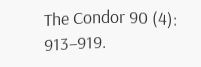The Condor 90 (4): 913–919.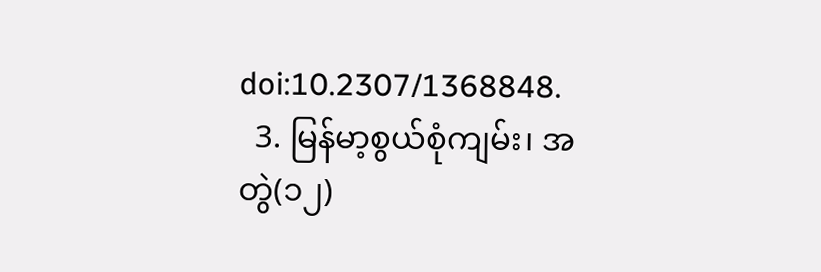doi:10.2307/1368848.
  3. မြန်မာ့စွယ်စုံကျမ်း၊ အတွဲ(၁၂)